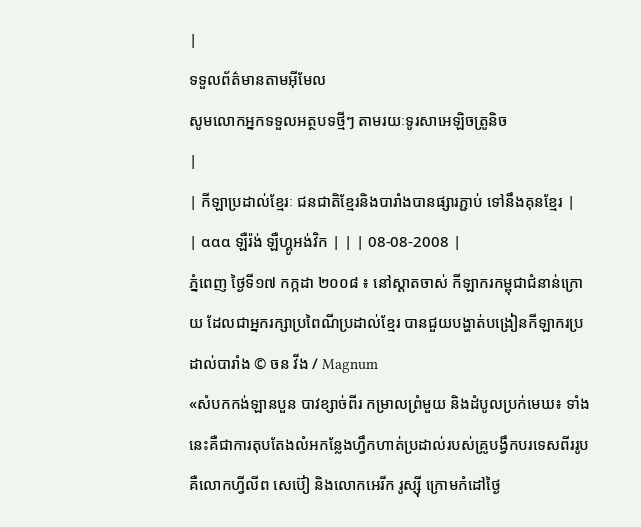|
ទទួលព័ត៌មានតាមអ៊ីមែល
សូមលោកអ្នកទទួលអត្ថបទថ្មីៗ តាមរយៈទូរសាអេឡិចត្រូនិច
|
| កីឡាប្រដាល់ខ្មែរៈ ជនជាតិខ្មែរនិងបារាំងបានផ្សារភ្ជាប់ ទៅនឹងគុនខ្មែរ |
| ααα ឡឺរ៉ង់ ឡឺហ្គូអង់វិក | | | 08-08-2008 |
ភ្នំពេញ ថ្ងៃទី១៧ កក្កដា ២០០៨ ៖ នៅស្តាតចាស់ កីឡាករកម្ពុជាជំនាន់ក្រោយ ដែលជាអ្នករក្សាប្រពៃណីប្រដាល់ខ្មែរ បានជួយបង្ហាត់បង្រៀនកីឡាករប្រដាល់បារាំង © ចន វីង / Magnum
«សំបកកង់ឡានបួន បាវខ្សាច់ពីរ កម្រាលព្រំមួយ និងដំបូលប្រក់មេឃ៖ ទាំងនេះគឺជាការតុបតែងលំអកន្លែងហ្វឹកហាត់ប្រដាល់របស់គ្រូបង្វឹកបរទេសពីររូប គឺលោកហ្វីលីព សេប៊ៀ និងលោកអេរីក រូស្ស៊ី ក្រោមកំដៅថ្ងៃ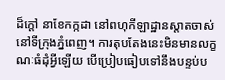ដ៏ក្តៅ នាខែកក្កដា នៅពហុកីឡាដ្ឋានស្តាតចាស់ នៅទីក្រុងភ្នំពេញ។ ការតុបតែងនេះមិនមានលក្ខណៈធំដុំអ្វីឡើយ បើប្រៀបធៀបទៅនឹងបន្ទប់ប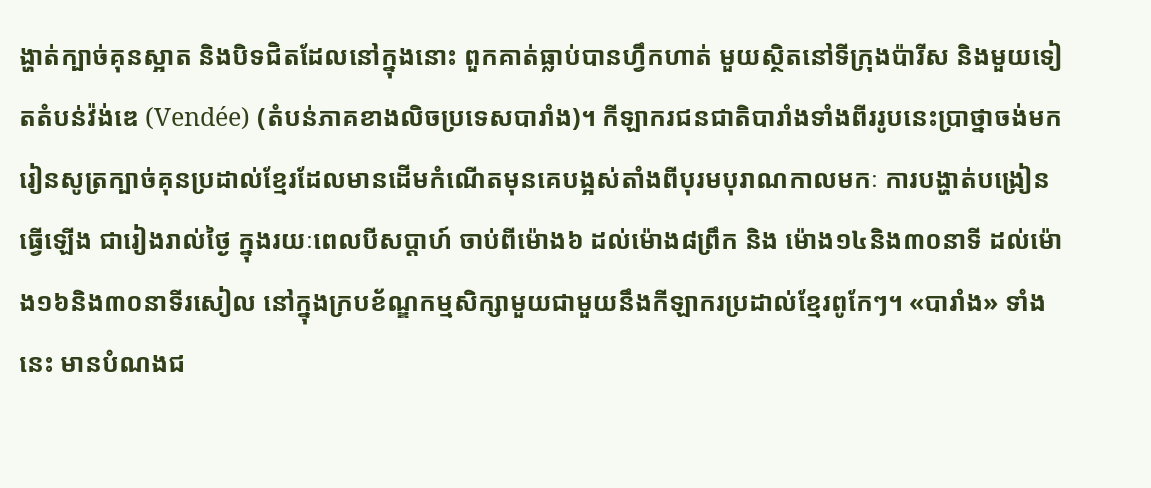ង្ហាត់ក្បាច់គុនស្អាត និងបិទជិតដែលនៅក្នុងនោះ ពួកគាត់ធ្លាប់បានហ្វឹកហាត់ មួយស្ថិតនៅទីក្រុងប៉ារីស និងមួយទៀតតំបន់វ៉ង់ឌេ (Vendée) (តំបន់ភាគខាងលិចប្រទេសបារាំង)។ កីឡាករជនជាតិបារាំងទាំងពីររូបនេះប្រាថ្នាចង់មករៀនសូត្រក្បាច់គុនប្រដាល់ខ្មែរដែលមានដើមកំណើតមុនគេបង្អស់តាំងពីបុរមបុរាណកាលមកៈ ការបង្ហាត់បង្រៀនធ្វើឡើង ជារៀងរាល់ថ្ងៃ ក្នុងរយៈពេលបីសប្តាហ៍ ចាប់ពីម៉ោង៦ ដល់ម៉ោង៨ព្រឹក និង ម៉ោង១៤និង៣០នាទី ដល់ម៉ោង១៦និង៣០នាទីរសៀល នៅក្នុងក្របខ័ណ្ឌកម្មសិក្សាមួយជាមួយនឹងកីឡាករប្រដាល់ខ្មែរពូកែៗ។ «បារាំង» ទាំងនេះ មានបំណងជ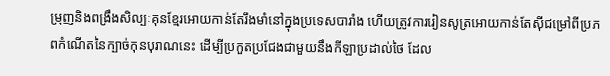ម្រុញនិងពង្រឹងសិល្បៈគុនខ្មែរអោយកាន់តែរឹងមាំនៅក្នុងប្រទេសបារាំង ហើយត្រូវការរៀនសូត្រអោយកាន់តែស៊ីជម្រៅពីប្រភពកំណើតនៃក្បាច់កុនបុរាណនេះ ដើម្បីប្រកួតប្រជែងជាមួយនឹងកីឡាប្រដាល់ថៃ ដែល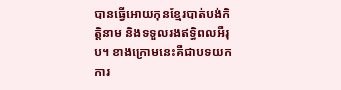បានធ្វើអោយកុនខ្មែរបាត់បង់កិត្តិនាម និងទទួលរងឥទ្ធិពលអឺរុប។ ខាងក្រោមនេះគឺជាបទយកការ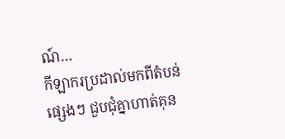ណ៍…
កីឡាករប្រដាល់មកពីតំបន់ផ្សេងៗ ជួបជុំគ្នាហាត់គុន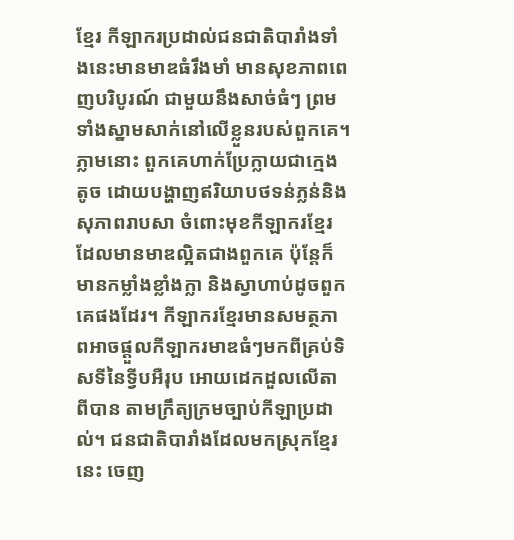ខ្មែរ កីឡាករប្រដាល់ជនជាតិបារាំងទាំងនេះមានមាឌធំរឹងមាំ មានសុខភាពពេញបរិបូរណ៍ ជាមួយនឹងសាច់ធំៗ ព្រមទាំងស្នាមសាក់នៅលើខ្លួនរបស់ពួកគេ។ ភ្លាមនោះ ពួកគេហាក់ប្រែក្លាយជាក្មេងតូច ដោយបង្ហាញឥរិយាបថទន់ភ្លន់និងសុភាពរាបសា ចំពោះមុខកីឡាករខ្មែរដែលមានមាឌល្អិតជាងពួកគេ ប៉ុន្តែក៏មានកម្លាំងខ្លាំងក្លា និងស្វាហាប់ដូចពួកគេផងដែរ។ កីឡាករខ្មែរមានសមត្ថភាពអាចផ្តួលកីឡាករមាឌធំៗមកពីគ្រប់ទិសទីនៃទ្វីបអឺរុប អោយដេកដួលលើតាពីបាន តាមក្រឹត្យក្រមច្បាប់កីឡាប្រដាល់។ ជនជាតិបារាំងដែលមកស្រុកខ្មែរនេះ ចេញ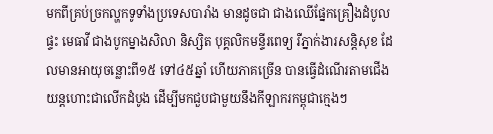មកពីគ្រប់ច្រកល្ហកទូទាំងប្រទេសបារាំង មានដូចជា ជាងឈើផ្នែកគ្រឿងដំបូលផ្ទះ មេធាវី ជាងបូកម្នាងសិលា និស្សិត បុគ្គលិកមន្ទីរពេទ្យ រឺភ្នាក់ងារសន្តិសុខ ដែលមានអាយុចន្លោះពី១៥ ទៅ៤៥ឆ្នាំ ហើយភាគច្រើន បានធ្វើដំណើរតាមជើងយន្តហោះជាលើកដំបូង ដើម្បីមកជួបជាមួយនឹងកីឡាករកម្ពុជាក្មេងៗ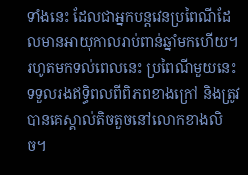ទាំងនេះ ដែលជាអ្នកបន្តវេនប្រពៃណីដែលមានអាយុកាលរាប់ពាន់ឆ្នាំមកហើយ។ រហូតមកទល់ពេលនេះ ប្រពៃណីមួយនេះទទួលរងឥទ្ធិពលពីពិភពខាងក្រៅ និងត្រូវបានគេស្គាល់តិចតួចនៅលោកខាងលិច។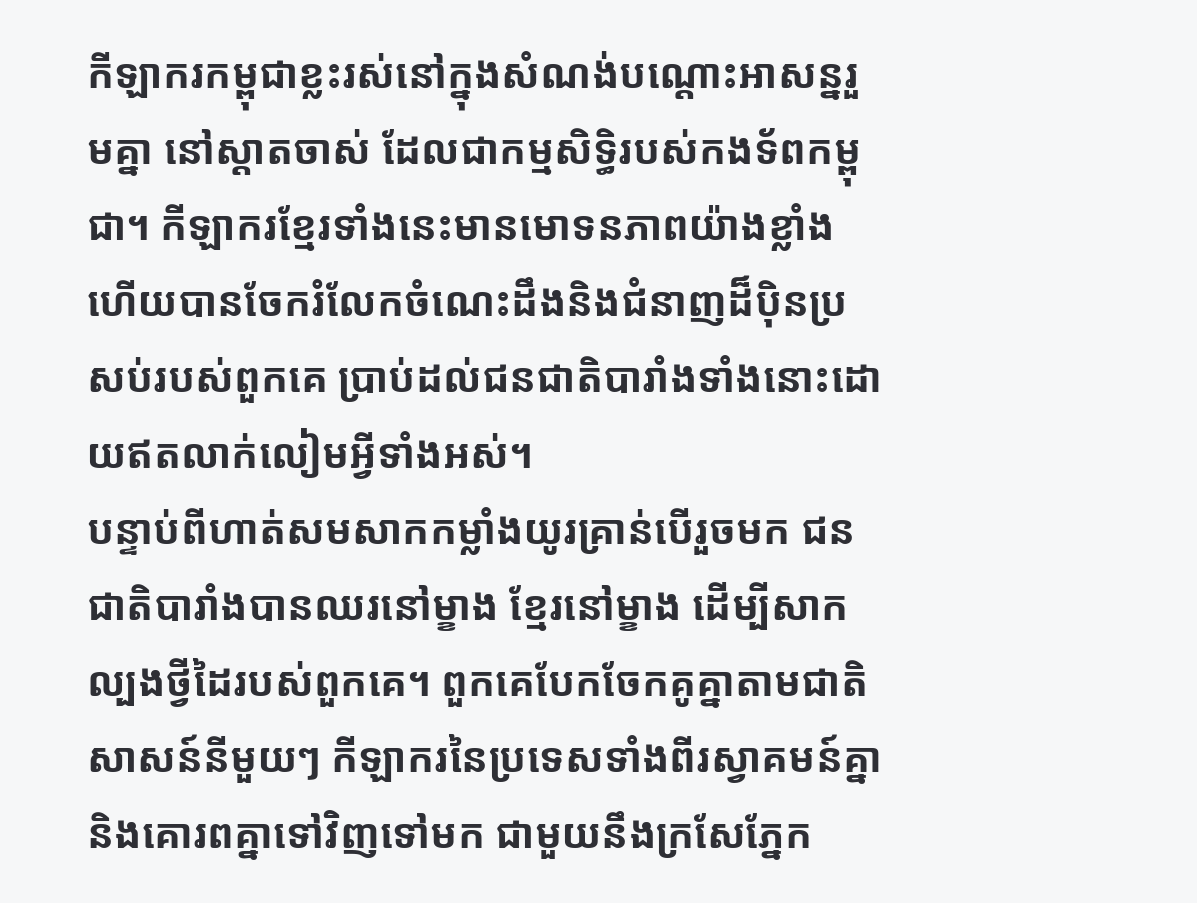កីឡាករកម្ពុជាខ្លះរស់នៅក្នុងសំណង់បណ្តោះអាសន្នរួមគ្នា នៅស្តាតចាស់ ដែលជាកម្មសិទ្ធិរបស់កងទ័ពកម្ពុជា។ កីឡាករខ្មែរទាំងនេះមានមោទនភាពយ៉ាងខ្លាំង ហើយបានចែករំលែកចំណេះដឹងនិងជំនាញដ៏ប៉ិនប្រសប់របស់ពួកគេ ប្រាប់ដល់ជនជាតិបារាំងទាំងនោះដោយឥតលាក់លៀមអ្វីទាំងអស់។
បន្ទាប់ពីហាត់សមសាកកម្លាំងយូរគ្រាន់បើរួចមក ជនជាតិបារាំងបានឈរនៅម្ខាង ខ្មែរនៅម្ខាង ដើម្បីសាកល្បងថ្វីដៃរបស់ពួកគេ។ ពួកគេបែកចែកគូគ្នាតាមជាតិសាសន៍នីមួយៗ កីឡាករនៃប្រទេសទាំងពីរស្វាគមន៍គ្នានិងគោរពគ្នាទៅវិញទៅមក ជាមួយនឹងក្រសែភ្នែក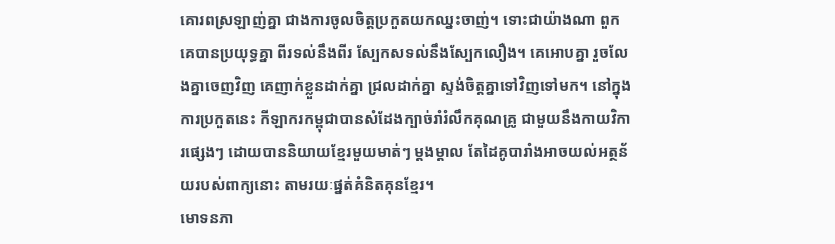គោរពស្រឡាញ់គ្នា ជាងការចូលចិត្តប្រកួតយកឈ្នះចាញ់។ ទោះជាយ៉ាងណា ពួកគេបានប្រយុទ្ធគ្នា ពីរទល់នឹងពីរ ស្បែកសទល់នឹងស្បែកលឿង។ គេអោបគ្នា រួចលែងគ្នាចេញវិញ គេញាក់ខ្លួនដាក់គ្នា ជ្រលដាក់គ្នា ស្ទង់ចិត្តគ្នាទៅវិញទៅមក។ នៅក្នុងការប្រកួតនេះ កីឡាករកម្ពុជាបានសំដែងក្បាច់រាំរំលឹកគុណគ្រូ ជាមួយនឹងកាយវិការផ្សេងៗ ដោយបាននិយាយខ្មែរមួយមាត់ៗ ម្តងម្តាល តែដៃគូបារាំងអាចយល់អត្ថន័យរបស់ពាក្យនោះ តាមរយៈផ្នត់គំនិតគុនខ្មែរ។
មោទនភា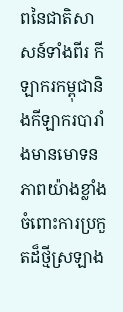ពនៃជាតិសាសន៍ទាំងពីរ កីឡាករកម្ពុជានិងកីឡាករបារាំងមានមោទនភាពយ៉ាងខ្លាំងចំពោះការប្រកួតដ៏ថ្មីស្រឡាង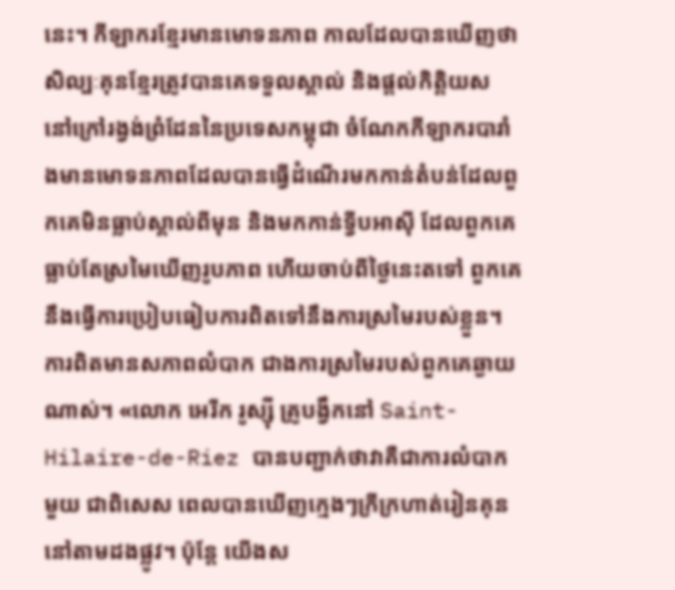នេះ។ កីឡាករខ្មែរមានមោទនភាព កាលដែលបានឃើញថាសិល្បៈគុនខ្មែរត្រូវបានគេទទួលស្គាល់ និងផ្តល់កិត្តិយស នៅក្រៅរង្វង់ព្រំដែននៃប្រទេសកម្ពុជា ចំណែកកីឡាករបារាំងមានមោទនភាពដែលបានធ្វើដំណើរមកកាន់តំបន់ដែលពួកគេមិនធ្លាប់ស្គាល់ពីមុន និងមកកាន់ទ្វីបអាស៊ី ដែលពួកគេធ្លាប់តែស្រមៃឃើញរូបភាព ហើយចាប់ពីថ្ងៃនេះតទៅ ពួកគេនឹងធ្វើការប្រៀបធៀបការពិតទៅនឹងការស្រមៃរបស់ខ្លួន។ ការពិតមានសភាពលំបាក ជាងការស្រមៃរបស់ពួកគេឆ្ងាយណាស់។ «លោក អេរីក រូស្ស៊ី គ្រូបង្វឹកនៅ Saint-Hilaire-de-Riez បានបញ្ជាក់ថាវាគឺជាការលំបាកមួយ ជាពិសេស ពេលបានឃើញក្មេងៗក្រីក្រហាត់រៀនគុននៅតាមដងផ្លូវ។ ប៉ុន្តែ យើងស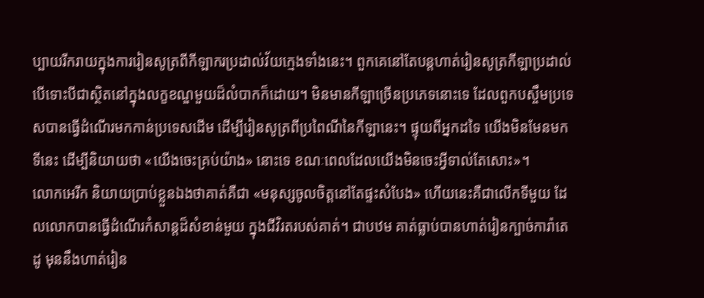ប្បាយរីករាយក្នុងការរៀនសូត្រពីកីឡាករប្រដាល់វ័យក្មេងទាំងនេះ។ ពួកគេនៅតែបន្តហាត់រៀនសូត្រកីឡាប្រដាល់ បើទោះបីជាស្ថិតនៅក្នុងលក្ខខណ្ឌមួយដ៏លំបាកក៏ដោយ។ មិនមានកីឡាច្រើនប្រភេទនោះទេ ដែលពួកបស្ចឹមប្រទេសបានធ្វើដំណើរមកកាន់ប្រទេសដើម ដើម្បីរៀនសូត្រពីប្រពៃណីនៃកីឡានេះ។ ផ្ទុយពីអ្នកដទៃ យើងមិនមែនមកទីនេះ ដើម្បីនិយាយថា «យើងចេះគ្រប់យ៉ាង» នោះទេ ខណៈពេលដែលយើងមិនចេះអ្វីទាល់តែសោះ»។
លោកអេរីក និយាយប្រាប់ខ្លួនឯងថាគាត់គឺជា «មនុស្សចូលចិត្តនៅតែផ្ទះសំបែង» ហើយនេះគឺជាលើកទីមួយ ដែលលោកបានធ្វើដំណើរកំសាន្តដ៏សំខាន់មួយ ក្នុងជីវិរតរបស់គាត់។ ជាបឋម គាត់ធ្លាប់បានហាត់រៀនក្បាច់ការ៉ាតេដូ មុននឹងហាត់រៀន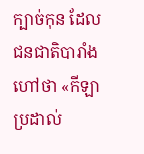ក្បាច់កុន ដែលជនជាតិបារាំងហៅថា «កីឡាប្រដាល់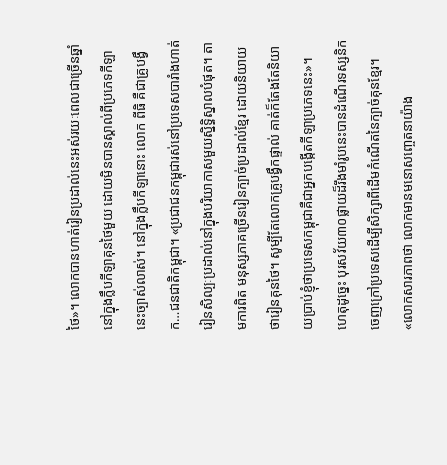ថៃ»។ លោកបានហាត់រៀនប្រដាល់នេះអស់រយៈពេលជាច្រើនឆ្នាំ នៅក្នុងក្លឹបកីឡាគុនថៃមួយ ដោយមិនបានស្គាល់ពីប្រភេទកីឡានេះច្បាស់លាស់។ នៅក្នុងក្លឹបកីឡានោះ លោក ពីធិ គឺជាគ្រូបង្វឹក…ជនជាតិកម្ពុជា។ «ប្រជាជនកម្ពុជារស់នៅប្រទេសបារាំងហាត់រៀនសិល្បៈប្រដាល់នៅក្នុងបរិយាកាសមួយសិ្នទ្ធិស្នាលបំផុត។ តាមការពិត មនុស្សភាគច្រើនរៀនក្បាច់ប្រដាល់ខ្មែរ ដោយនិយាយថារៀនគុនថៃ។ សូម្បីតែលោកគ្រូបង្វឹកផ្ទាល់ គាត់ក៏តែងតែនិយាយប្រាប់ខ្ញុំថាប្រទេសកម្ពុជាគឺជាអ្នកបង្កើតកីឡាប្រភេទនេះ»។
ហេតុដូច្នេះ បុរសវ័យ៣០ផ្លាយដ៏រឹងមាំរូបនេះបានដំណើរទស្សនិកចេញក្រៅប្រទេសដើម្បីសិក្សាពីដើមកំណើតនៃក្បាច់គុនខ្មែរ។ «លោកសារភាពថា លោកមានមនោសញ្ចេតនាយ៉ាង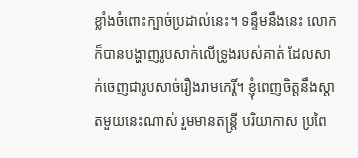ខ្លាំងចំពោះក្បាច់ប្រដាល់នេះ។ ទន្ទឹមនឹងនេះ លោកក៏បានបង្ហាញរូបសាក់លើទ្រូងរបស់គាត់ ដែលសាក់ចេញជារូបសាច់រឿងរាមកេរ្តិ៍។ ខ្ញុំពេញចិត្តនឹងស្តាតមួយនេះណាស់ រួមមានតន្ត្រី បរិយាកាស ប្រពៃ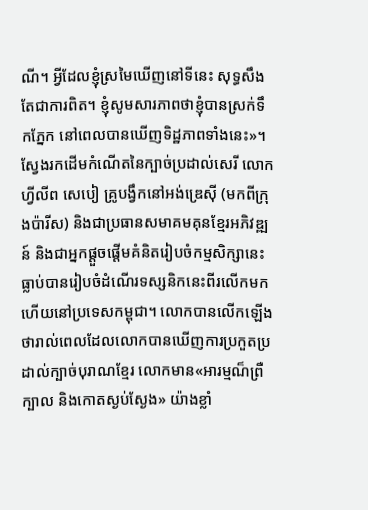ណី។ អ្វីដែលខ្ញុំស្រមៃឃើញនៅទីនេះ សុទ្ធសឹងតែជាការពិត។ ខ្ញុំសូមសារភាពថាខ្ញុំបានស្រក់ទឹកភ្នែក នៅពេលបានឃើញទិដ្ឋភាពទាំងនេះ»។
ស្វែងរកដើមកំណើតនៃក្បាច់ប្រដាល់សេរី លោកហ្វីលីព សេបៀ គ្រូបង្វឹកនៅអង់ឌ្រេស៊ី (មកពីក្រុងប៉ារីស) និងជាប្រធានសមាគមគុនខ្មែរអភិវឌ្ឍន៍ និងជាអ្នកផ្តួចផ្តើមគំនិតរៀបចំកម្មសិក្សានេះ ធ្លាប់បានរៀបចំដំណើរទស្សនិកនេះពីរលើកមកហើយនៅប្រទេសកម្ពុជា។ លោកបានលើកឡើងថារាល់ពេលដែលលោកបានឃើញការប្រកួតប្រដាល់ក្បាច់បុរាណខ្មែរ លោកមាន«អារម្មណ៏ព្រឺក្បាល និងកោតស្ងប់ស្ងែង» យ៉ាងខ្លាំ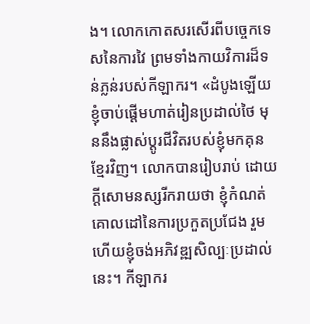ង។ លោកកោតសរសើរពីបច្ចេកទេសនៃការវៃ ព្រមទាំងកាយវិការដ៏ទន់ភ្លន់របស់កីឡាករ។ «ដំបូងឡើយ ខ្ញុំចាប់ផ្តើមហាត់រៀនប្រដាល់ថៃ មុននឹងផ្លាស់ប្តូរជីវិតរបស់ខ្ញុំមកគុនខ្មែរវិញ។ លោកបានរៀបរាប់ ដោយក្តីសោមនស្សរីករាយថា ខ្ញុំកំណត់គោលដៅនៃការប្រកួតប្រជែង រួមហើយខ្ញុំចង់អភិវឌ្ឍសិល្បៈប្រដាល់នេះ។ កីឡាករ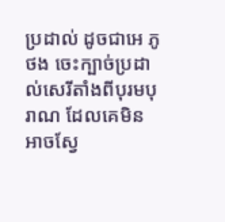ប្រដាល់ ដូចជាអេ ភូថង ចេះក្បាច់ប្រដាល់សេរីតាំងពីបុរមបុរាណ ដែលគេមិនអាចស្វែ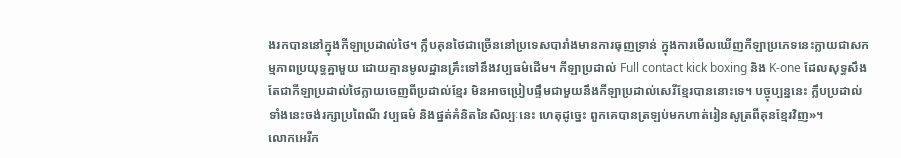ងរកបាននៅក្នុងកីឡាប្រដាល់ថៃ។ ក្លឹបគុនថៃជាច្រើននៅប្រទេសបារាំងមានការធុញទ្រាន់ ក្នុងការមើលឃើញកីឡាប្រភេទនេះក្លាយជាសកម្មភាពប្រយុទ្ធគ្នាមួយ ដោយគ្មានមូលដ្ឋានគ្រឹះទៅនឹងវប្បធម៌ដើម។ កីឡាប្រដាល់ Full contact kick boxing និង K-one ដែលសុទ្ធសឹងតែជាកីឡាប្រដាល់ថៃក្លាយចេញពីប្រដាល់ខ្មែរ មិនអាចប្រៀបផ្ទឹមជាមួយនឹងកីឡាប្រដាល់សេរីខ្មែរបាននោះទេ។ បច្ចុប្បន្ននេះ ក្លឹបប្រដាល់ទាំងនេះចង់រក្សាប្រពៃណី វប្បធម៌ និងផ្នត់គំនិតនៃសិល្បៈនេះ ហេតុដូច្នេះ ពួកគេបានត្រឡប់មកហាត់រៀនសូត្រពីគុនខ្មែរវិញ»។
លោកអេរីក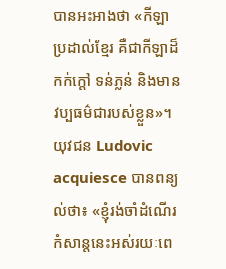បានអះអាងថា «កីឡាប្រដាល់ខ្មែរ គឺជាកីឡាដ៏កក់ក្តៅ ទន់ភ្លន់ និងមានវប្បធម៌ជារបស់ខ្លួន»។ យុវជន Ludovic acquiesce បានពន្យល់ថា៖ «ខ្ញុំរង់ចាំដំណើរកំសាន្តនេះអស់រយៈពេ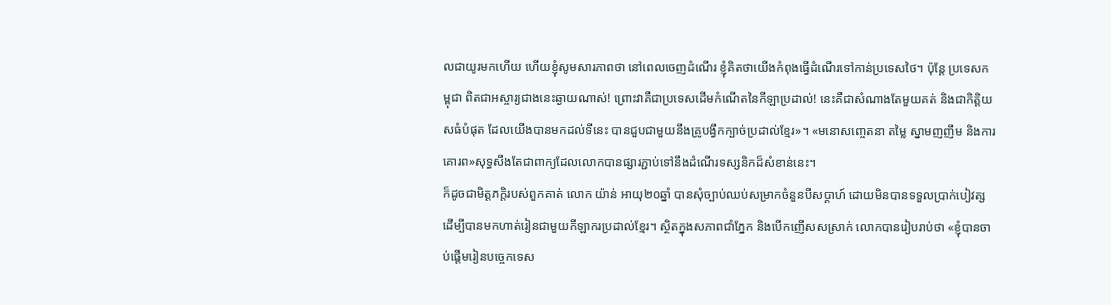លជាយូរមកហើយ ហើយខ្ញុំសូមសារភាពថា នៅពេលចេញដំណើរ ខ្ញុំគិតថាយើងកំពុងធ្វើដំណើរទៅកាន់ប្រទេសថៃ។ ប៉ុន្តែ ប្រទេសកម្ពុជា ពិតជាអស្ចារ្យជាងនេះឆ្ងាយណាស់! ព្រោះវាគឺជាប្រទេសដើមកំណើតនៃកីឡាប្រដាល់! នេះគឺជាសំណាងតែមួយគត់ និងជាកិត្តិយសធំបំផុត ដែលយើងបានមកដល់ទីនេះ បានជួបជាមួយនឹងគ្រូបង្វឹកក្បាច់ប្រដាល់ខ្មែរ»។ «មនោសញ្ចេតនា តម្លៃ ស្នាមញញឹម និងការគោរព»សុទ្ធសឹងតែជាពាក្យដែលលោកបានផ្សារភ្ជាប់ទៅនឹងដំណើរទស្សនិកដ៏សំខាន់នេះ។
ក៏ដូចជាមិត្តភក្តិរបស់ពួកគាត់ លោក យ៉ាន់ អាយុ២០ឆ្នាំ បានសុំច្បាប់ឈប់សម្រាកចំនួនបីសប្តាហ៍ ដោយមិនបានទទួលប្រាក់បៀវត្ស ដើម្បីបានមកហាត់រៀនជាមួយកីឡាករប្រដាល់ខ្មែរ។ ស្ថិតក្នុងសភាពជាំភ្នែក និងបើកញើសសស្រាក់ លោកបានរៀបរាប់ថា «ខ្ញុំបានចាប់ផ្តើមរៀនបច្ចេកទេស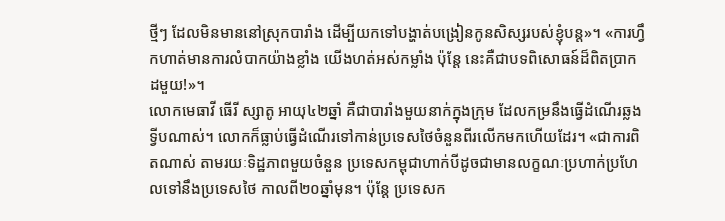ថ្មីៗ ដែលមិនមាននៅស្រុកបារាំង ដើម្បីយកទៅបង្ហាត់បង្រៀនកូនសិស្សរបស់ខ្ញុំបន្ត»។ «ការហ្វឹកហាត់មានការលំបាកយ៉ាងខ្លាំង យើងហត់អស់កម្លាំង ប៉ុន្តែ នេះគឺជាបទពិសោធន៍ដ៏ពិតប្រាកដមួយ!»។
លោកមេធាវី ធើរី ស្សាតូ អាយុ៤២ឆ្នាំ គឺជាបារាំងមួយនាក់ក្នុងក្រុម ដែលកម្រនឹងធ្វើដំណើរឆ្លងទ្វីបណាស់។ លោកក៏ធ្លាប់ធ្វើដំណើរទៅកាន់ប្រទេសថៃចំនួនពីរលើកមកហើយដែរ។ «ជាការពិតណាស់ តាមរយៈទិដ្ឋភាពមួយចំនួន ប្រទេសកម្ពុជាហាក់បីដូចជាមានលក្ខណៈប្រហាក់ប្រហែលទៅនឹងប្រទេសថៃ កាលពី២០ឆ្នាំមុន។ ប៉ុន្តែ ប្រទេសក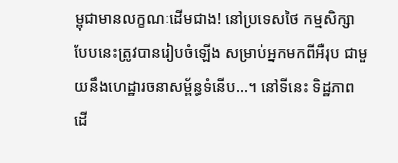ម្ពុជាមានលក្ខណៈដើមជាង! នៅប្រទេសថៃ កម្មសិក្សាបែបនេះត្រូវបានរៀបចំឡើង សម្រាប់អ្នកមកពីអឺរុប ជាមួយនឹងហេដ្ឋារចនាសម្ព័ន្ធទំនើប...។ នៅទីនេះ ទិដ្ឋភាពដើ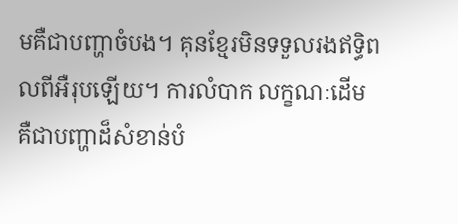មគឺជាបញ្ហាចំបង។ គុនខ្មែរមិនទទួលរងឥទ្ធិពលពីអឺរុបឡើយ។ ការលំបាក លក្ខណៈដើម គឺជាបញ្ហាដ៏សំខាន់បំ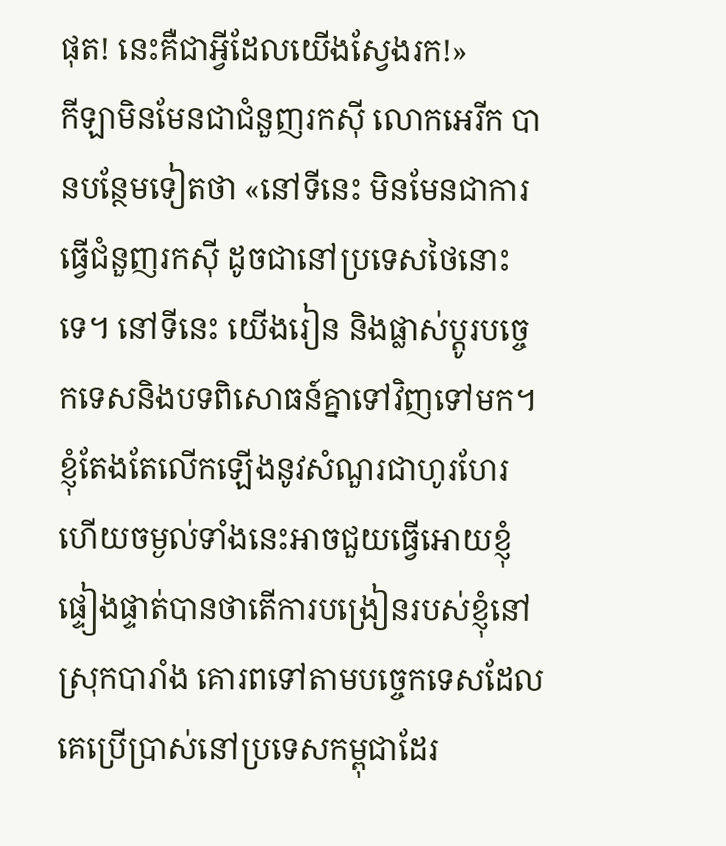ផុត! នេះគឺជាអ្វីដែលយើងស្វែងរក!»
កីឡាមិនមែនជាជំនួញរកស៊ី លោកអេរីក បានបន្ថែមទៀតថា «នៅទីនេះ មិនមែនជាការធ្វើជំនួញរកស៊ី ដូចជានៅប្រទេសថៃនោះទេ។ នៅទីនេះ យើងរៀន និងផ្លាស់ប្តូរបច្ចេកទេសនិងបទពិសោធន៍គ្នាទៅវិញទៅមក។ ខ្ញុំតែងតែលើកឡើងនូវសំណួរជាហូរហែរ ហើយចម្ងល់ទាំងនេះអាចជួយធ្វើអោយខ្ញុំផ្ទៀងផ្ទាត់បានថាតើការបង្រៀនរបស់ខ្ញុំនៅស្រុកបារាំង គោរពទៅតាមបច្ចេកទេសដែលគេប្រើប្រាស់នៅប្រទេសកម្ពុជាដែរ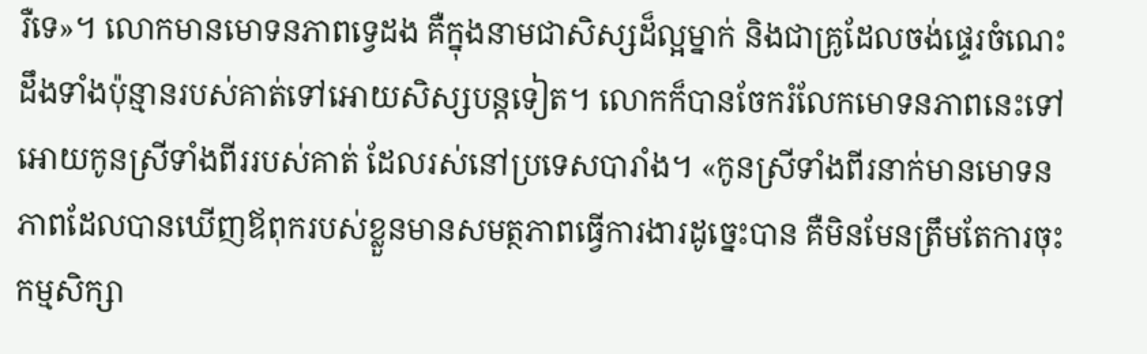រឺទេ»។ លោកមានមោទនភាពទ្វេដង គឺក្នុងនាមជាសិស្សដ៏ល្អម្នាក់ និងជាគ្រូដែលចង់ផ្ទេរចំណេះដឹងទាំងប៉ុន្មានរបស់គាត់ទៅអោយសិស្សបន្តទៀត។ លោកក៏បានចែករំលែកមោទនភាពនេះទៅអោយកូនស្រីទាំងពីររបស់គាត់ ដែលរស់នៅប្រទេសបារាំង។ «កូនស្រីទាំងពីរនាក់មានមោទនភាពដែលបានឃើញឪពុករបស់ខ្លួនមានសមត្ថភាពធ្វើការងារដូច្នេះបាន គឺមិនមែនត្រឹមតែការចុះកម្មសិក្សា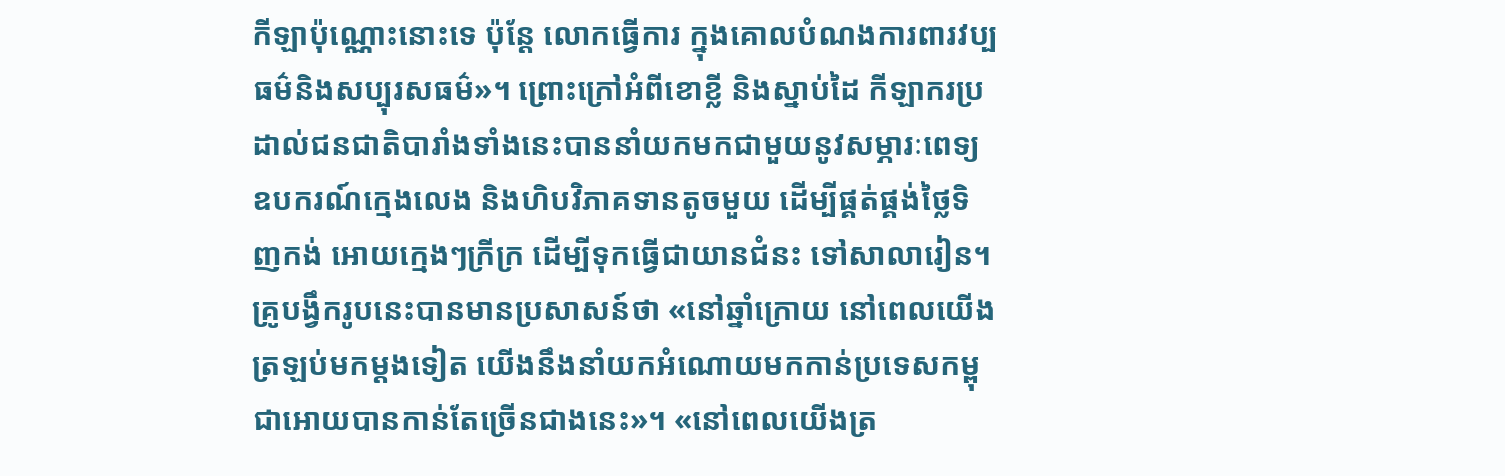កីឡាប៉ុណ្ណោះនោះទេ ប៉ុន្តែ លោកធ្វើការ ក្នុងគោលបំណងការពារវប្បធម៌និងសប្បុរសធម៌»។ ព្រោះក្រៅអំពីខោខ្លី និងស្នាប់ដៃ កីឡាករប្រដាល់ជនជាតិបារាំងទាំងនេះបាននាំយកមកជាមួយនូវសម្ភារៈពេទ្យ ឧបករណ៍ក្មេងលេង និងហិបវិភាគទានតូចមួយ ដើម្បីផ្គត់ផ្គង់ថ្លៃទិញកង់ អោយក្មេងៗក្រីក្រ ដើម្បីទុកធ្វើជាយានជំនះ ទៅសាលារៀន។ គ្រូបង្វឹករូបនេះបានមានប្រសាសន៍ថា «នៅឆ្នាំក្រោយ នៅពេលយើងត្រឡប់មកម្តងទៀត យើងនឹងនាំយកអំណោយមកកាន់ប្រទេសកម្ពុជាអោយបានកាន់តែច្រើនជាងនេះ»។ «នៅពេលយើងត្រ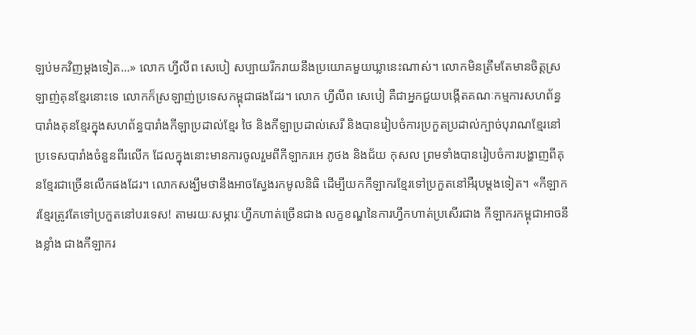ឡប់មកវិញម្តងទៀត...» លោក ហ្វីលីព សេបៀ សប្បាយរីករាយនឹងប្រយោគមួយឃ្លានេះណាស់។ លោកមិនត្រឹមតែមានចិត្តស្រឡាញ់គុនខ្មែរនោះទេ លោកក៏ស្រឡាញ់ប្រទេសកម្ពុជាផងដែរ។ លោក ហ្វីលីព សេបៀ គឺជាអ្នកជួយបង្កើតគណៈកម្មការសហព័ន្ធបារាំងគុនខ្មែរក្នុងសហព័ន្ធបារាំងកីឡាប្រដាល់ខ្មែរ ថៃ និងកីឡាប្រដាល់សេរី និងបានរៀបចំការប្រកួតប្រដាល់ក្បាច់បុរាណខ្មែរនៅប្រទេសបារាំងចំនួនពីរលើក ដែលក្នុងនោះមានការចូលរួមពីកីឡាករអេ ភូថង និងជ័យ កុសល ព្រមទាំងបានរៀបចំការបង្ហាញពីគុនខ្មែរជាច្រើនលើកផងដែរ។ លោកសង្ឃឹមថានឹងអាចស្វែងរកមូលនិធិ ដើម្បីយកកីឡាករខ្មែរទៅប្រកួតនៅអឺរុបម្តងទៀត។ «កីឡាករខ្មែរត្រូវតែទៅប្រកួតនៅបរទេស! តាមរយៈសម្ភារៈហ្វឹកហាត់ច្រើនជាង លក្ខខណ្ឌនៃការហ្វឹកហាត់ប្រសើរជាង កីឡាករកម្ពុជាអាចនឹងខ្លាំង ជាងកីឡាករ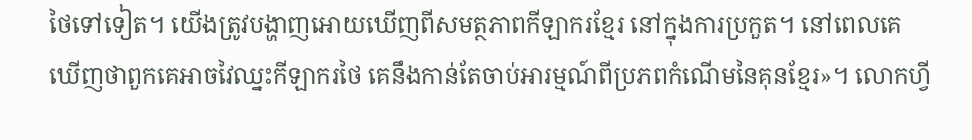ថៃទៅទៀត។ យើងត្រូវបង្ហាញអោយឃើញពីសមត្ថភាពកីឡាករខ្មែរ នៅក្នុងការប្រកួត។ នៅពេលគេឃើញថាពួកគេអាចវៃឈ្នះកីឡាករថៃ គេនឹងកាន់តែចាប់អារម្មណ៍ពីប្រភពកំណើមនៃគុនខ្មែរ»។ លោកហ្វី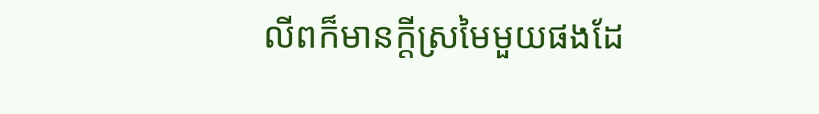លីពក៏មានក្តីស្រមៃមួយផងដែ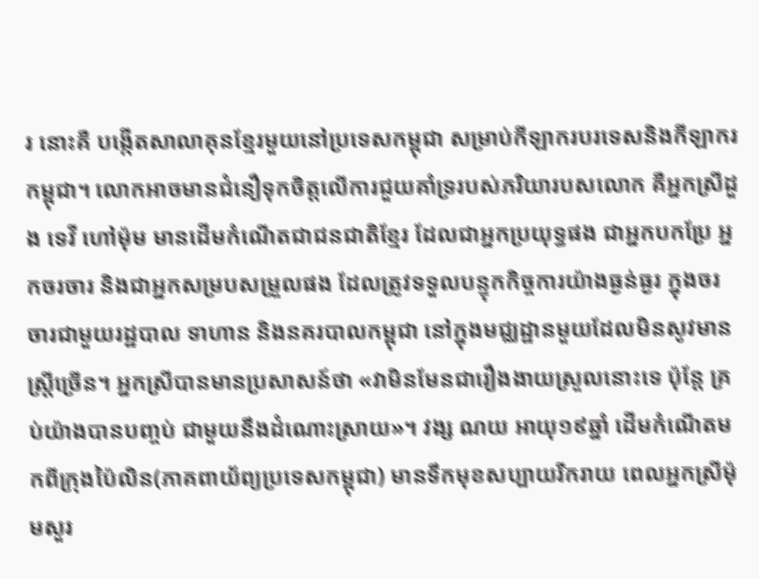រ នោះគឺ បង្កើតសាលាគុនខ្មែរមួយនៅប្រទេសកម្ពុជា សម្រាប់កីឡាករបរទេសនិងកីឡាករកម្ពុជា។ លោកអាចមានជំនឿទុកចិត្តលើការជួយគាំទ្ររបស់ភរិយារបសលោក គឺអ្នកស្រីដួង ទេវី ហៅម៉ុម មានដើមកំណើតជាជនជាតិខ្មែរ ដែលជាអ្នកប្រយុទ្ធផង ជាអ្នកបកប្រែ អ្នកចរចារ និងជាអ្នកសម្របសម្រួលផង ដែលត្រូវទទួលបន្ទុកកិច្ចការយ៉ាងធ្ងន់ធ្ងរ ក្នុងចរចារជាមួយរដ្ឋបាល ទាហាន និងនគរបាលកម្ពុជា នៅក្នុងមជ្ឈដ្ឋានមួយដែលមិនសូវមានស្រ្តីច្រើន។ អ្នកស្រីបានមានប្រសាសន៍ថា «វាមិនមែនជារឿងងាយស្រួលនោះទេ ប៉ុន្តែ គ្រប់យ៉ាងបានបញ្ចប់ ជាមួយនឹងដំណោះស្រាយ»។ វង្ស ណយ អាយុ១៩ឆ្នាំ ដើមកំណើតមកពីក្រុងប៉ៃលិន(ភាគពាយ័ព្យប្រទេសកម្ពុជា) មានទឹកមុខសប្បាយរីករាយ ពេលអ្នកស្រីម៉ុមសួរ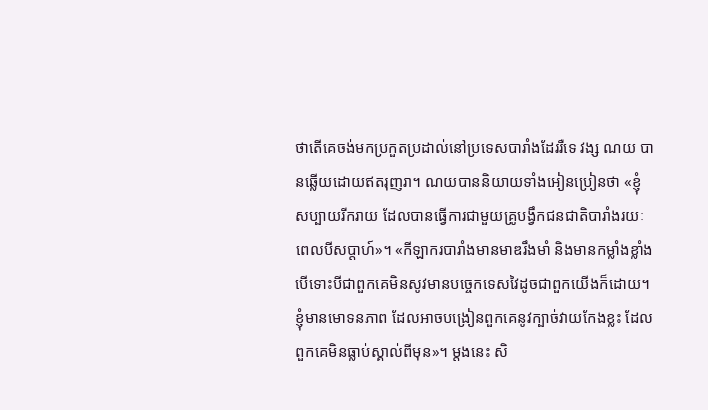ថាតើគេចង់មកប្រកួតប្រដាល់នៅប្រទេសបារាំងដែររឺទេ វង្ស ណយ បានឆ្លើយដោយឥតរុញរា។ ណយបាននិយាយទាំងអៀនប្រៀនថា «ខ្ញុំសប្បាយរីករាយ ដែលបានធ្វើការជាមួយគ្រូបង្វឹកជនជាតិបារាំងរយៈពេលបីសប្តាហ៍»។ «កីឡាករបារាំងមានមាឌរឹងមាំ និងមានកម្លាំងខ្លាំង បើទោះបីជាពួកគេមិនសូវមានបច្ចេកទេសវៃដូចជាពួកយើងក៏ដោយ។ ខ្ញុំមានមោទនភាព ដែលអាចបង្រៀនពួកគេនូវក្បាច់វាយកែងខ្លះ ដែលពួកគេមិនធ្លាប់ស្គាល់ពីមុន»។ ម្តងនេះ សិ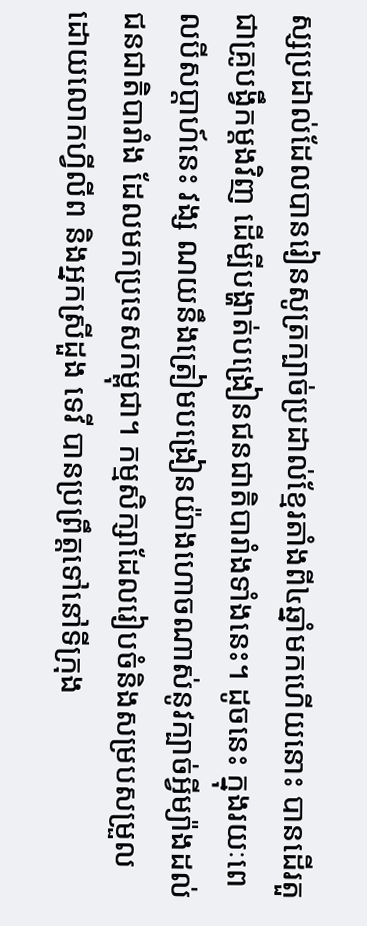ស្សប្រដាល់ដែលបានរៀនសូត្រក្បាច់ប្រដាល់ខ្មែរតាំងពី៤ឆ្នាំមកហើយនោះ បានដើរតួជាគ្រូបង្វឹកម្តងវិញ ដើម្បីបង្ហាត់បង្រៀនជនជាតិបារាំងទាំងនេះ។ ដូចនេះ ក្នុងរយៈពេលបីសប្តាហ៍នេះ វង្ស ណយនឹងត្រៀមបង្រៀនយ៉ាងហោចណាស់នូវក្បាច់អ្វីម្យ៉ាងដល់ជនជាតិបារាំង ដែលមកប្រទេសកម្ពុជា។ កម្មសិក្សាដែលរៀបចំនិងសម្របសម្រួលដោយលោកហ្វីលីព និងអ្នកស្រីដួង ទេវី បានប្រព្រឹត្តទៅនៅទីក្រុង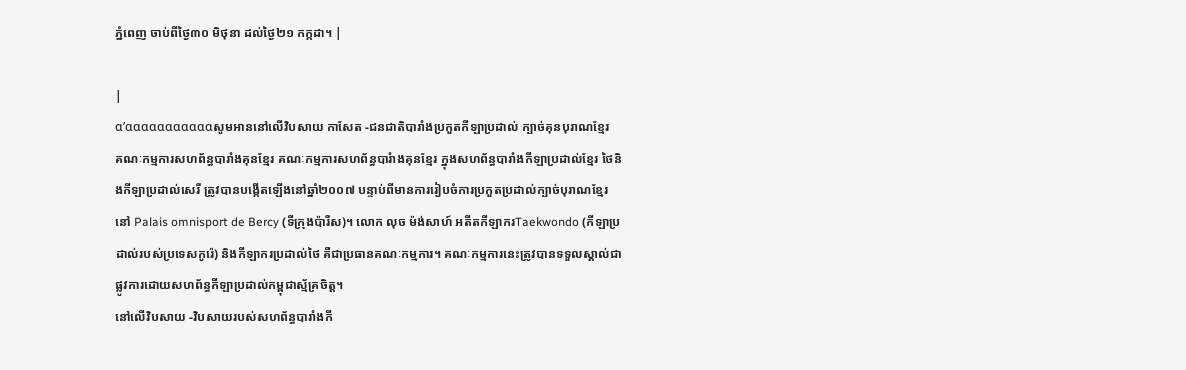ភ្នំពេញ ចាប់ពីថ្ងៃ៣០ មិថុនា ដល់ថ្ងៃ២១ កក្កដា។ |

|
α’αααααααααααសូមអាននៅលើវិបសាយ កាសែត -ជនជាតិបារាំងប្រកួតកីឡាប្រដាល់ ក្បាច់គុនបុរាណខ្មែរ
គណៈកម្មការសហព័ន្ធបារាំងគុនខ្មែរ គណៈកម្មការសហព័ន្ធបារំាងគុនខ្មែរ ក្នុងសហព័ន្ធបារាំងកីឡាប្រដាល់ខ្មែរ ថៃនិងកីឡាប្រដាល់សេរី ត្រូវបានបង្កើតឡើងនៅឆ្នាំ២០០៧ បន្ទាប់ពីមានការរៀបចំការប្រកួតប្រដាល់ក្បាច់បុរាណខ្មែរ នៅ Palais omnisport de Bercy (ទីក្រុងប៉ារីស)។ លោក លុច ម៉ង់សាហ៍ អតីតកីឡាករTaekwondo (កីឡាប្រដាល់របស់ប្រទេសកូរ៉េ) និងកីឡាករប្រដាល់ថៃ គឺជាប្រធានគណៈកម្មការ។ គណៈកម្មការនេះត្រូវបានទទួលស្គាល់ជាផ្លូវការដោយសហព័ន្ធកីឡាប្រដាល់កម្ពុជាស្ម័គ្រចិត្ត។
នៅលើវិបសាយ -វិបសាយរបស់សហព័ន្ធបារាំងកី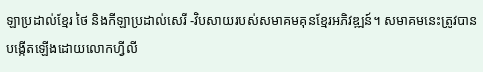ឡាប្រដាល់ខ្មែរ ថៃ និងកីឡាប្រដាល់សេរី -វិបសាយរបស់សមាគមគុនខ្មែរអភិវឌ្ឍន៍។ សមាគមនេះត្រូវបានបង្កើតឡើងដោយលោកហ្វីលី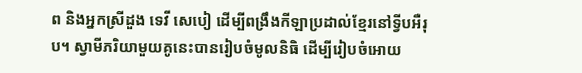ព និងអ្នកស្រីដួង ទេវី សេបៀ ដើម្បីពង្រឹងកីឡាប្រដាល់ខ្មែរនៅទ្វីបអឺរុប។ ស្វាមីភរិយាមួយគូនេះបានរៀបចំមូលនិធិ ដើម្បីរៀបចំអោយ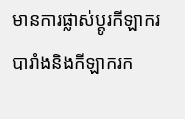មានការផ្លាស់ប្តូរកីឡាករបារាំងនិងកីឡាករក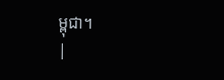ម្ពុជា។
|